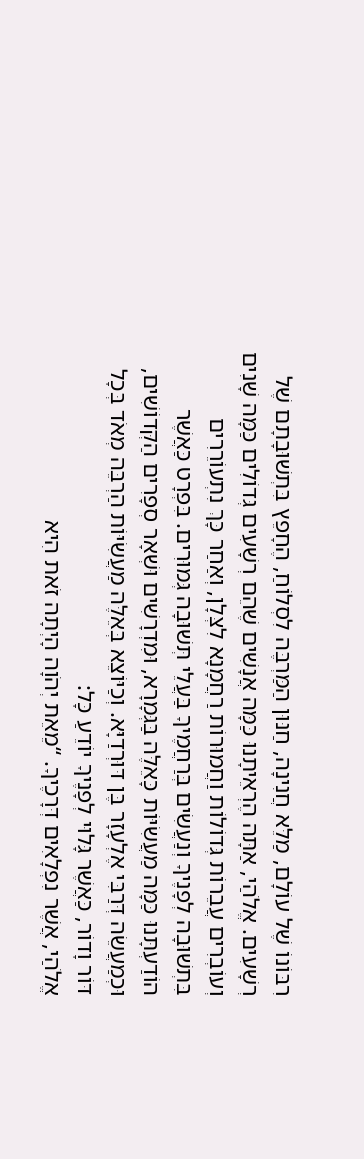רִבּוֹנוֹ שֶׁל עוֹלָם, מַלֵּא חֲנִינָה, חַנּוּן הַמַּרְבֶּה לִסְלוֹחַ, הֶחָפֵץ בִּתְשׁוּבָתָם שֶׁל רְשָׁעִים. אֱלֹהַי, אַתָּה הֶרְאֵיתָנוּ כַּמָּה אֲנָשִׁים שֶׁהֵם רְשָׁעִים גְּדוֹלִים כַּמָּה שָׁנִים וְעוֹבְרִים עֲבֵרוֹת גְּדוֹלוֹת וַחֲמוּרוֹת רַחֲמָנָא לִצְּלָן, וְאַחַר כָּךְ נִתְעוֹרֵרִים בִּתְשׁוּבָה לְפָנֶיךָ וְנַעֲשִׂים בְּרַחֲמֶיךָ בַּעֲלֵי תְּשׁוּבָה גְּמוּרִים. בִּפְרָט כַּאֲשֶׁר הוֹדַעְתָּנוּ כַּמָּה מַעֲשִׂיּוֹת כָּאֵלֶּה בַּגְּמָרָא, וּמִדְרָשִׁים וּשְׁאָר סְפָרִים הַקְּדוֹשִׁים, וּכְמַעֲשֵׂה דְּרַבִּי אֶלְעָזָר בֶּן דּוּרְדַיָּא. וְכַיּוֹצֵא בְּאֵלֶּה מַעֲשִׂיּוֹת הַרְבֵּה מְאֹד בְּכָל דּוֹר וָדוֹר, כַּאֲשֶׁר גָּלוּי לְפָנֶיךָ יוֹדֵעַ כָּל:
אֱלֹהַי, אֲשֶׁר נִפְלָאִים דְּרָכֶיךָ. “מֵאֵת יְהֹוָה הָיְתָה זֹאת הִיא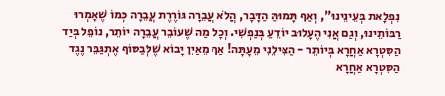נִפְלָאת בְּעֵינֵינוּ”, וְאַף תָּמוּהַּ הַדָּבָר, הֲלֹא עֲבֵרָה גּוֹרֶרֶת עֲבֵרָה כְּמוֹ שֶׁאָמְרוּ רַבּוֹתֵינוּ, וְגַם אֲנִי הֶעָלוּב יוֹדֵעַ בְּנַפְשִׁי. וְכָל מַה שֶׁעוֹבֵר עֲבֵרָה יוֹתֵר, נוֹפֵל בְּיַד הַסִּטְרָא אַחֲרָא בְּיוֹתֵר - הַצִּילֵנִי מֵעָתָּה! אַךְ מֵאַיִן יָבוֹא שֶׁלְּבַסּוֹף אֶתְגַּבֵּר נֶגֶד הַסִּטְרָא אַחֲרָא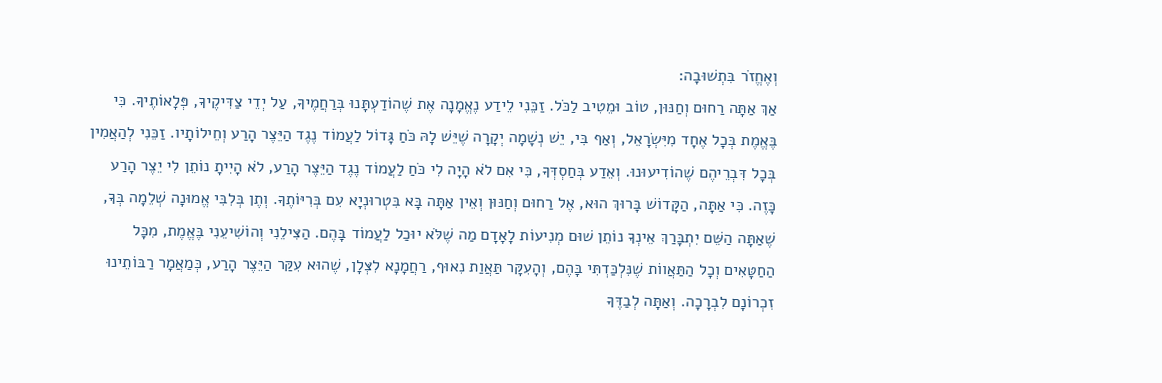וְאֶחֱזֹר בִּתְשׁוּבָה:
אַךְ אַתָּה רַחוּם וְחַנּוּן, טוֹב וּמֵטִיב לַכֹּל. זַכֵּנִי לֵידַע נֶאֱמָנָה אֶת שֶׁהוֹדַעְתָּנוּ בְּרַחֲמֶיךָ, עַל יְדֵי צַדִּיקֶיךָ, פְּלָאוֹתֶיךָ. כִּי בֶּאֱמֶת בְּכָל אֶחָד מִיִּשְׂרָאֵל, וְאַף בִּי, יֵשׁ נְשָׁמָה יְקָרָה שֶׁיֵּשׁ לָהּ כֹּחַ גָּדוֹל לַעֲמוֹד נֶגֶד הַיֵּצֶר הָרַע וְחֵילוֹתָיו. זַכֵּנִי לְהַאֲמִין בְּכָל דִּבְרֵיהֶם שֶׁהוֹדִיעוּנוּ. וְאֵדַע בְּחַסְדְּךָ, כִּי אִם לֹא הָיָה לִי כֹּחַ לַעֲמוֹד נֶגֶד הַיֵּצֶר הָרַע, לֹא הָיִיתָ נוֹתֵן לִי יֵצֶר הָרַע כָּזֶה. כִּי אַתָּה, הַקָּדוֹשׁ בָּרוּךְ הוּא, אֶל רַחוּם וְחַנּוּן וְאֵין אַתָּה בָּא בִּטְרוּנְיָא עִם בְּרִיּוֹתֶךָ. וְתֶן בְּלִבִּי אֱמוּנָה שְׁלֵמָה בְּךָ, שֶׁאַתָּה הַשֵּׁם יִתְבָּרַךְ אֵינְךָ נוֹתֵן שׁוּם מְנִיעוֹת לָאָדָם מַה שֶׁלֹּא יוּכַל לַעֲמוֹד בָּהֶם. הַצִּילֵנִי וְהוֹשִׁיעֵנִי בֶּאֱמֶת, מִכָּל הַחַטָּאִים וְכָל הַתַּאֲווֹת שֶׁנִּלְכַּדְתִּי בָּהֶם, וְהָעִקָּר תַּאֲוַת נִאוּף, רַחֲמָנָא לִצְּלָן, שֶׁהוּא עִקַּר הַיֵּצֶר הָרַע, כְּמַאֲמָר רַבּוֹתֵינוּ זִכְרוֹנָם לִבְרָכָה. וְאַתָּה לְבַדֶּךָ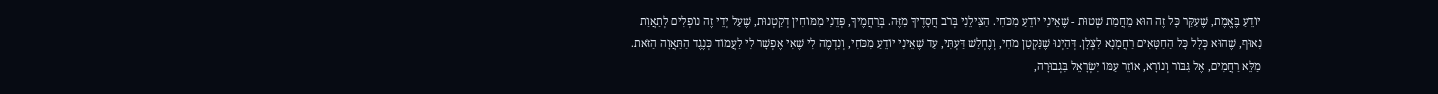יוֹדֵעַ בֶּאֱמֶת, שֶׁעִקַּר כָּל זֶה הוּא מֵחֲמַת שְׁטוּת - שֶׁאֵינִי יוֹדֵעַ מִכֹּחִי. הַצִּילֵנִי בְּרֹב חֲסָדֶיךָ מִזֶּה. בְּרַחֲמֶיךָ, פְּדֵנִי מִמּוֹחִין דְקַטְנוּת, שֶׁעַל יְדֵי זֶה נוֹפְלִים לְתַאֲוַת נִאוּף, שֶׁהוּא כְּלָל כָּל הַחַטָּאִים רַחֲמָנָא לִצְּלָן. דְּהַיְנוּ שֶׁנִּקְטַן מֹחִי, וְנֶחְלַשׁ דַּעְתִּי, עַד שֶׁאֵינִי יוֹדֵעַ מִכֹּחִי, וְנִדְמֶה לִי שֶׁאִי אֶפְשָׁר לִי לַעֲמוֹד כְּנֶגֶד הַתַּאֲוָה הַזֹּאת. מַלֵּא רַחֲמִים, אֶל גִּבּוֹר וְנוֹרָא, אוֹזֵר עַמּוֹ יִשְׂרָאֵל בִּגְבוּרָה,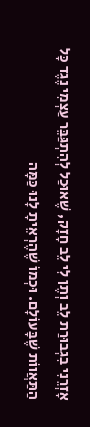אָזְרֵנִי בִגְבוּרַת לֵב וְתֶן לִי לֵב חָזָק, שֶׁאוּכַל לְהִתְגַּבֵּר עַצְמִי נֶגֶד כָּל הַתַּאֲווֹת שֶׁבָּעוֹלָם. וּכְמוֹ שֶׁהֶרְאֵיתָ לָנוּ כַּמָּה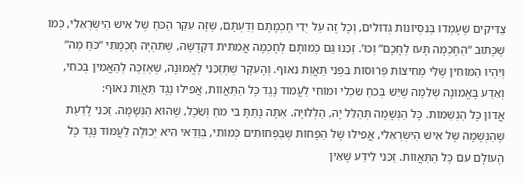צַדִּיקִים שֶׁעָמְדוּ בְּנִסְיוֹנוֹת גְּדוֹלִים, וְכָל זֶה עַל יְדֵי חָכְמָתָם וְדַעְתָּם, שֶׁזֶּה עִקַּר הַכֹּחַ שֶׁל אִישׁ הַיִּשְׂרְאֵלִי, כְּמוֹ שֶׁכָּתוּב “הַחָכְמָה תָּעֹז לְחָכָם” וְכוּ’. זַכֵּנוּ גַּם כְּמוֹתָם לְחָכְמָה אֲמִתִּית דִּקְדֻשָּׁה, שֶׁתִּהְיֶה חָכְמָתִי “כֹּחַ מַה” וְיִהְיוּ הַמּוֹחִין שֶׁלִּי מְחִיצוֹת פְּרוּסוֹת בִּפְנֵי תַּאֲוַת נִאוּף. וְהָעִקָּר שֶׁתְּזַכֵּנִי לֶאֱמוּנָה, שֶׁאֶזְכֶּה לְהַאֲמִין בְּכֹחִי, וְאֵדַע בֶּאֱמוּנָה שְׁלֵמָה שֶׁיֵּשׁ בְּכֹחַ שִׂכְלִי וּמוֹחִי לַעֲמוֹד נֶגֶד כָּל הַתַּאֲווֹת, אֲפִילוּ נֶגֶד תַּאֲוַת נִאוּף:
אֲדוֹן כָּל הַנְשַׁמּוֹת. כָּל הַנְּשָׁמָה תְּהַלֵּל יָהּ, הַלְלוּיָה. אַתָּה נָתַתָּ בִּי מֹחַ וְשֵׂכֶל, שֶׁהוּא הַנְּשָׁמָה. זַכֵּנִי לָדַעַת שֶׁהַנְּשָׁמָה שֶׁל אִישׁ הַיִּשְׂרְאֵלִי, אֲפִילוּ שֶׁל הַפָּחוּת שֶׁבַּפְּחוּתִים כְּמוֹתִי, בְּוַדַּאי הִיא יְכוֹלָה לַעֲמוֹד נֶגֶד כָּל הָעוֹלָם עִם כָּל הַתַּאֲווֹת. זַכֵּנִי לֵידַע שֶּׁאֵין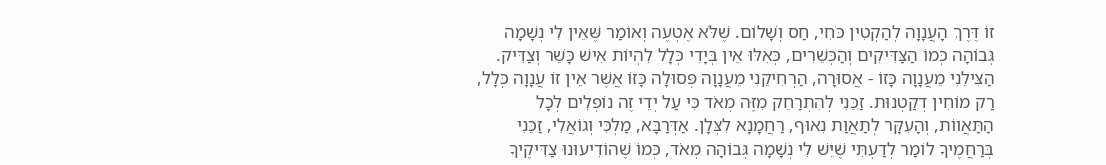זוֹ דֶּרֶךְ הָעֲנָוָה לְהַקְטִין כֹּחִי, חַס וְשָׁלוֹם. שֶׁלֹּא אֶטְעֶה וְאוֹמַר שֶּׁאֵין לִי נְשָׁמָה גְּבוֹהָה כְּמוֹ הַצַּדִּיקִים וְהַכְּשֵׁרִים, כְּאִלּוּ אֵין בְּיָדִי כְּלָל לִהְיוֹת אִישׁ כָּשֵׁר וְצַדִּיק. הַצִּילֵנִי מֵעֲנָוָה כָּזוֹ - אֲסוּרָה, הַרְחִיקֵנִי מֵעֲנָוָה פְּסוּלָה כָּזוֹ אֲשֶׁר אֵין זוֹ עֲנָוָה כְּלָל, רַק מוֹחִין דְקַטְנוּת. זַכֵּנִי לְהִתְרַחֵק מִזֶּה מְאֹד כִּי עַל יְדֵי זֶה נוֹפְלִים לְכָל הַתַּאֲווֹת, וְהָעִקָּר לְתַאֲוַת נִאוּף, רַחֲמָנָא לִצְּלָן. אַדְּרַבָּא, מַלְכִּי וְגוֹאֲלִי, זַכֵּנִי בְּרַחֲמֶיךָ לוֹמַר לְדַעְתִּי שֶׁיֵּשׁ לִי נְשָׁמָה גְּבוֹהָה מְאֹד, כְּמוֹ שֶׁהוֹדִיעוּנוּ צַדִּיקֶיךָ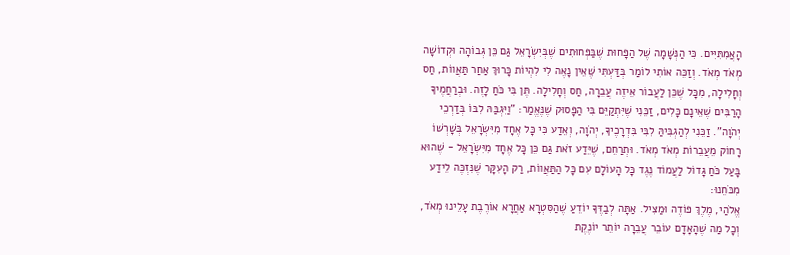הָאֲמִתִּיִּים. כִּי הַנְּשָׁמָה שֶׁל הַפָּחוּת שֶׁבַּפְּחוּתִים שֶׁבְּיִשְׂרָאֵל גַּם כֵּן גְּבוֹהָה וּקְדוֹשָׁה מְאֹד מְאֹד. וְזַכֵּה אוֹתִי לוֹמַר בְּדַּעְתִּי שֶּׁאֵין נָאֶה לִי לִהְיוֹת כָּרוּךְ אַחַר תַּאֲווֹת, חַס וְחָלִילָה, מִכָּל שֶׁכֵּן לַעֲבוֹר אֵיזֶה עֲבֵרָה, חַס וְחָלִילָה. תֶּן בִּי כֹּחַ לָזֶה. וּבְרַחֲמֶיךָ הָרַבִּים שֶׁאֵינָם כָּלִים, זַכֵּנִי שֶׁיִּתְקַיֵּם בִּי הַפָּסוּק שֶׁנֶּאֱמַר: "וַיִּגְבַּהּ לִבּוֹ בְּדַרְכֵי יְהֹוָה”. זַכֵּנִי לְהַגְבִּיהַּ לִבִּי בִּדְרָכֶיךָ, יְהֹוָה, וְאֵדַע כִּי כָּל אֶחָד מִיִּשְׂרָאֵל בְּשָׁרְשׁוֹ רָחוֹק מֵעֲבֵרוֹת מְאֹד מְאֹד. וּתְרַחֵם, שֶׁיֵּדַע זֹאת גַּם כֵּן כָּל אֶחָד מִיִּשְׂרָאֵל - שֶׁהוּא בָּעַל כֹּחַ גָּדוֹל לַעֲמוֹד נֶגֶד כָּל הָעוֹלָם עִם כָּל הַתַּאֲווֹת, רַק הָעִקָּר שֶׁנִּזְכֶּה לֵידַע מִכֹּחֵנוּ:
אֱלֹהַי, מֶלֶךְ פּוֹדֶה וּמַצִּיל. אַתָּה לְבַדֶּךָ יוֹדֵעַ שֶׁהַסִּטְרָא אַחֲרָא אוֹרֶבֶת עָלֵינוּ מְאֹד, וְכָל מַה שֶׁהָאָדָם עוֹבֵר עֲבֵרָה יוֹתֵר יוֹנֶקֶת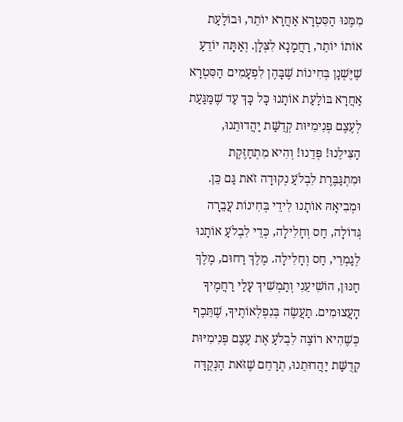מִמֶּנּוּ הַסִּטְרָא אַחֲרָא יוֹתֵר, וּבוֹלַעַת אוֹתוֹ יוֹתֵר, רַחֲמָנָא לִצְּלָן. וְאַתָּה יוֹדֵעַ שֶׁיֶּשְׁנָן בְּחִינוֹת שֶׁבָּהֶן לִפְעָמִים הַסִּטְרָא אַחֲרָא בּוֹלַעַת אוֹתָנוּ כָּל כָּךְ עַד שֶׁמַּגַּעַת לְעֶצֶם פְּנִימִיּוּת קְדֻשַּׁת יַהֲדוּתֵנוּ, הַצִּילֵנוּ! פְּדֵנוּ! וְהִיא מִתְחַזֶּקֶת וּמִתְגַּבֶּרֶת לִבְלֹעַ נְקוּדָה זֹאת גַּם כֵּן. וּמְבִיאָהּ אוֹתָנוּ לִידֵי בְּחִינוֹת עֲבֵרָה גְּדוֹלָה, חַס וְחָלִילָה, כְּדֵי לִבְלֹעַ אוֹתָנוּ לְגַמְרֵי, חַס וְחָלִילָה. מֶלֶךְ רַחוּם, מֶלֶךְ חַנּוּן, הוֹשִׁיעֵנִי וְתַמְשִׁיךְ עָלַי רַחֲמֶיךָ הָעֲצוּמִים. תַעֲשֶׂה בְּנִפְלְאוֹתֶיךָ, שֶׁתֵּכֶף כְּשֶׁהִיא רוֹצֶה לִבְלֹעַ אֶת עֶצֶם פְּנִימִיּוּת קְדֻשַּׁת יַהֲדוּתֵנוּ, תְרַחֵם שֶׁזֹּאת הַנְּקֻדָּה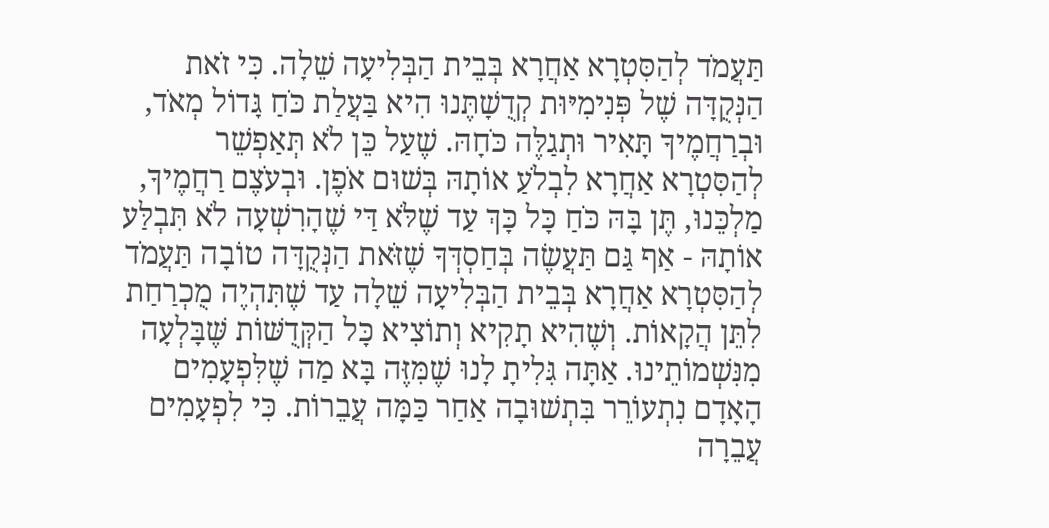תַּעֲמֹד לְהַסִּטְרָא אַחֲרָא בְּבֵית הַבְּלִיעָה שֵׁלָה. כִּי זֹאת הַנְּקֻדָּה שֶׁל פְּנִימִיּוּת קְדֻשָׁתֶּנוּ הִיא בַּעֲלַת כֹּחַ גָּדוֹל מְאֹד, וּבְרַחֲמֶיךָ תָּאִיר וּתְגַלֶּה כֹּחָהּ. שֶׁעַל כֵּן לֹא תְּאַפְשֵׁר לְהַסִּטְרָא אַחֲרָא לִבְלֹעַ אוֹתָהּ בְּשׁוּם אֹפֶן. וּבְעֹצֶם רַחֲמֶיךָ, מַלְכֵּנוּ, תֶּן בָּהּ כֹּחַ כָּל כָּךְ עַד שֶׁלֹּא דַּי שֶׁהָרִשְׁעָה לֹא תִּבְלַּע אוֹתָהּ - אַף גַּם תַּעֲשֶׂה בְּחַסְדְּךָ שֶׁזֹּאת הַנְּקֻדָּה טוֹבָה תַּעֲמֹד לְהַסִּטְרָא אַחֲרָא בְּבֵית הַבְּלִיעָה שֵׁלָה עַד שֶׁתִּהְיֶה מֻכְרַחַת לִתֵּן הֲקָאוֹת. וְשֶׁהִיא תָקִיא וְתוֹצִיא כָּל הַקְּדֻשּׁוֹת שֶּׁבָּלְעָה מִנִּשְׁמוֹתֵינוּ. אַתָּה גִּלִיתָ לָנוּ שֶׁמִּזֶּה בָּא מַה שֶׁלִּפְעָמִים הָאָדָם נִתְעוֹרֵר בִּתְשׁוּבָה אַחַר כַּמָּה עֲבֵרוֹת. כִּי לִפְעָמִים עֲבֵרָה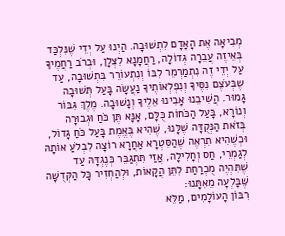מְבִיאָה אֶת הָאָדָם לִתְשׁוּבָה. הַיְנוּ עַל יְדֵי שֶׁנִּלְכַּד בְּאֵיזֶה עֲבֵרָה גְּדוֹלָה, רַחֲמָנָא לִצְּלָן, וּבְרֹב רַחֲמֶיךָ עַל יְדֵי זֶה נִתְמַרְמֵר לִבּוֹ וְנִתְעוֹרֵר בִּתְשׁוּבָה, עַד שֶבְּעֹצֶם נִסֶּיךָ וְנִפְלְאוֹתֶיךָ נַעֲשָׂה בָּעַל תְּשׁוּבָה גָּמוּר. הֲשִׁיבֵנוּ אָבִינוּ אֵלֶיךָ וְנָשׁוּבָה. מֶלֶךְ גִּבּוֹר וְנוֹרָא, בָּעַל הַכֹּחוֹת כֻּלָּם, אָנָּא תֶּן כֹּחַ וּגְבוּרָה בְּזֹאת הַנְּקֻדָּה שֶׁלָּנוּ, שֶׁהִיא בֶּאֱמֶת בָּעַל כֹּחַ גָּדוֹל, וּכְשֶׁהִיא תִרְאֶה שֶׁהַסִּטְרָא אַחֲרָא רוֹצָה לִבְלֹעַ אוֹתָהּ לְגַמְרֵי, חַס וְחָלִילָה, אֲזַי תִּתְגַּבֵּר כְּנֶגְדָּהּ עַד שֶׁתִּהְיֶה מֻכְרַחַת לִתֵּן הֲקָאוֹת, וּלְהַחְזִיר כָּל הַקְּדֻשָּׁה שֶּׁבָּלְעָה מֵאִתָּנוּ:
רִבּוֹן הָעוֹלָמִים, מַלֵּא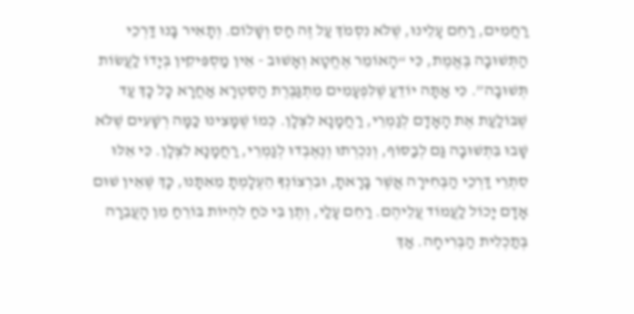רַחֲמִים, רַחֵם עָלֵינוּ, שֶׁלֹּא נִסְמֹךְ עַל זֶה חַס וְשָׁלוֹם. וְתָאִיר בָּנוּ דַּרְכֵי הַתְּשׁוּבָה בֶּאֱמֶת, כִּי “הָאוֹמֵר אֶחֱטָא וְאָשׁוּב - אֵין מַסְפִּיקִין בְּיָדוֹ לַעֲשׂוֹת תְּשׁוּבָה”. כִּי אַתָּה יוֹדֵעַ שֶׁלִּפְעָמִים מִתְגַּבֶּרֶת הַסִּטְרָא אַחֲרָא כָּל כָּךְ עַד שֶׁבּוֹלַעַת אֶת הָאָדָם לְגַמְרֵי, רַחֲמָנָא לִצְּלָן. כְּמוֹ שֶׁמָּצִינוּ כַּמָּה רְשָׁעִים שֶׁלֹּא שָׁבוּ בִּתְשׁוּבָה גַּם לְבַסּוֹף, וְנִכְרְתוּ וְנֶאֶבְדוּ לְגַמְרֵי, רַחֲמָנָא לִצְּלָן. כִּי אֵלּוּ סִתְרֵי דַּרְכֵי הַבְּחִירָה אֲשֶׁר בָּרָאתָ, וּבִרְצוֹנְךָ הֵעֶלָמְתָ מֵאִתָּנוּ, כָּךְ שֶּׁאֵין שׁוּם אָדָם יָכוֹל לַעֲמוֹד עֲלֵיהֶם. רַחֵם עָלַי, וְתֶן בִּי כֹּחַ לִהְיוֹת בּוֹרֵחַ מִן הָעֲבֵרָה בְּתַכְלִית הַבְּרִיחָה. אַךְ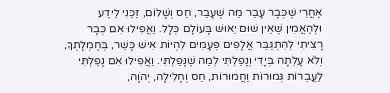אַחֲרֵי שֶׁכְּבָר עָבַר מַה שֶׁעָבַר, חַס וְשָׁלוֹם, זַכֵּנִי לֵידַע וּלְהַאֲמִין שֶּׁאֵין שׁוּם יֵאוּשׁ בָּעוֹלָם כְּלָל. וַאֲפִילוּ אִם כְּבָר רָצִיתִי לְהִתְגַּבֵּר אֲלָפִים פְּעָמִים לִהְיוֹת אִישׁ כָּשֵׁר, בְּחֶמְלָתְךָ, וְלֹא עָלְתָה בְּיָדִי וְנָפַלְתִּי לְמַה שֶׁנָּפַלְתִּי. וַאֲפִילוּ אִם נָפַלְתִּי לַעֲבֵרוֹת גְּמוּרוֹת וַחֲמוּרוֹת, חַס וְחָלִילָה, יְהֹוָה,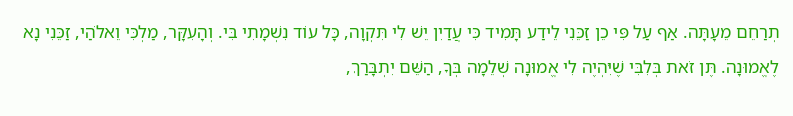תְרַחֵם מֵעָתָּה. אַף עַל פִּי כֵן זַכֵּנִי לֵידַע תָּמִיד כִּי עֲדַיִן יֵשׁ לִי תִּקְוָה, כָּל עוֹד נִשְׁמָתִי בִּי. וְהָעִקָּר, מַלְכִּי וֵאלֹהַי, זַכֵּנִי נָא לֶאֱמוּנָה. תֶּן זֹאת בְּלִבִּי שֶׁיִּהְיֶה לִי אֱמוּנָה שְׁלֵמָה בְּךָ, הַשֵּׁם יִתְבָּרַךְ,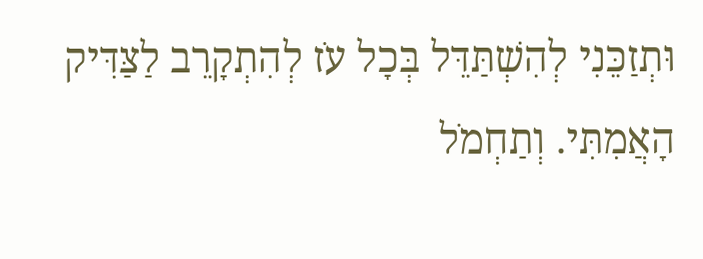וּתְזַכֵּנִי לְהִשְׁתַּדֵּל בְּכָל עֹז לְהִתְקָרֵב לַצַּדִּיק הָאֲמִתִּי. וְתַחְמֹל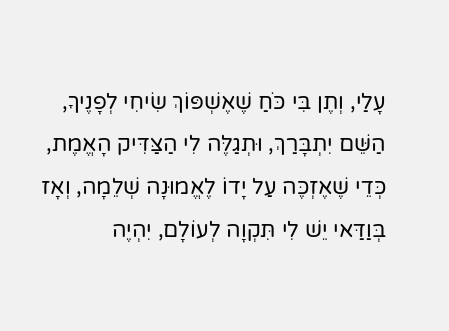עָלַי, וְתֶן בִּי כֹּחַ שֶׁאֶשְׁפּוֹךְ שִׂיחִי לְפָנֶיךָ, הַשֵּׁם יִתְבָּרַךְ, וּתְגַלֶּה לִי הַצַּדִּיק הָאֱמֶת, כְּדֵי שֶׁאֶזְכֶּה עַל יָדוֹ לֶאֱמוּנָה שְׁלֵמָה, וְאָז בְּוַדַּאי יֵשׁ לִי תִּקְוָה לְעוֹלָם, יִהְיֶה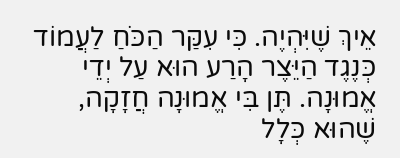אֵיךְ שֶׁיִּהְיֶה. כִּי עִקַּר הַכֹּחַ לַעֲמוֹד כְּנֶגֶד הַיֵּצֶר הָרַע הוּא עַל יְדֵי אֱמוּנָה. תֶּן בִּי אֱמוּנָה חֲזָקָה, שֶׁהוּא כְּלָל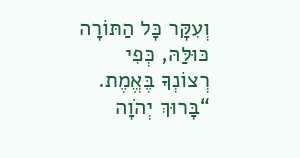וְעִקָּר כָּל הַתּוֹרָה כּוּלַּהּ, כְּפִי רְצוֹנְךָ בֶּאֱמֶת. “בָּרוּךְ יְהֹוָה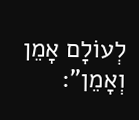לְעוֹלָם אָמֵן וְאָמֵן”: